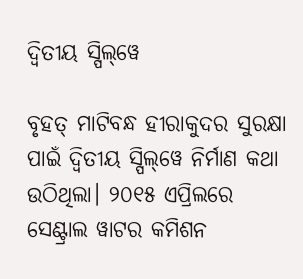ଦ୍ୱିତୀୟ ସ୍ପିଲ୍‌ୱେ

ବୃହତ୍‌ ମାଟିବନ୍ଧ ହୀରାକୁଦର ସୁରକ୍ଷା ପାଇଁ ଦ୍ୱିତୀୟ ସ୍ପିଲ୍‌ୱେ ନିର୍ମାଣ କଥା ଉଠିଥିଲା। ୨୦୧୫ ଏପ୍ରିଲରେ ସେଣ୍ଟ୍ରାଲ ୱାଟର କମିଶନ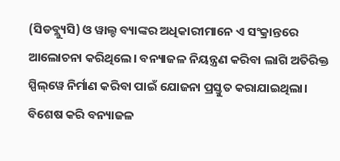(ସିଡବ୍ଲ୍ୟୁସି) ଓ ୱାଲ୍ଡ ବ୍ୟାଙ୍କର ଅଧିକାରୀମାନେ ଏ ସଂକ୍ରାନ୍ତରେ ଆଲୋଚନା କରିଥିଲେ। ବନ୍ୟାଜଳ ନିୟନ୍ତ୍ରଣ କରିବା ଲାଗି ଅତିରିକ୍ତ ସ୍ପିଲ୍‌ୱେ ନିର୍ମାଣ କରିବା ପାଇଁ ଯୋଜନା ପ୍ରସ୍ତୁତ କରାଯାଇଥିଲା। ବିଶେଷ କରି ବନ୍ୟାଜଳ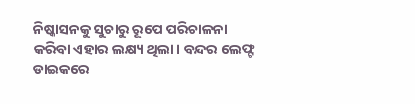ନିଷ୍କାସନକୁ ସୁଚାରୁ ରୂପେ ପରିଚାଳନା କରିବା ଏହାର ଲକ୍ଷ୍ୟ ଥିଲା। ବନ୍ଦର ଲେଫ୍ଟ ଡାଇକରେ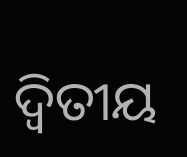ଦ୍ୱିତୀୟ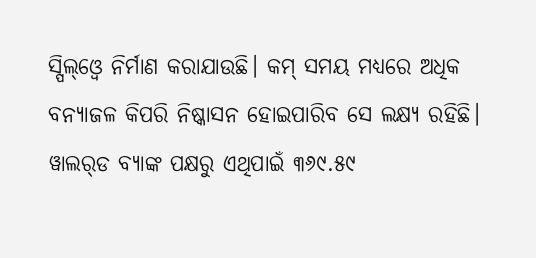ସ୍ପିଲ୍‌ଓ୍ବେ ନିର୍ମାଣ କରାଯାଉଛି। କମ୍‌ ସମୟ ମଧ୍ୟରେ ଅଧିକ ବନ୍ୟାଜଳ କିପରି ନିଷ୍କାସନ ହୋଇପାରିବ ସେ ଲକ୍ଷ୍ୟ ରହିଛି। ୱାଲର୍‌ଡ ବ୍ୟାଙ୍କ ପକ୍ଷରୁ ଏଥିପାଇଁ ୩୬୯.୫୯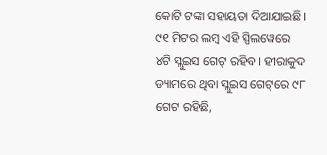କୋଟି ଟଙ୍କା ସହାୟତା ଦିଆଯାଇଛି। ୯୧ ମିଟର ଲମ୍ବ ଏହି ସ୍ପିଲୱେରେ ୪ଟି ସ୍ଲୁଇସ ଗେଟ୍‌ ରହିବ। ହୀରାକୁଦ ଡ୍ୟାମରେ ଥିବା ସ୍ଲୁଇସ ଗେଟ୍‌ରେ ୯୮ ଗେଟ ରହିଛି,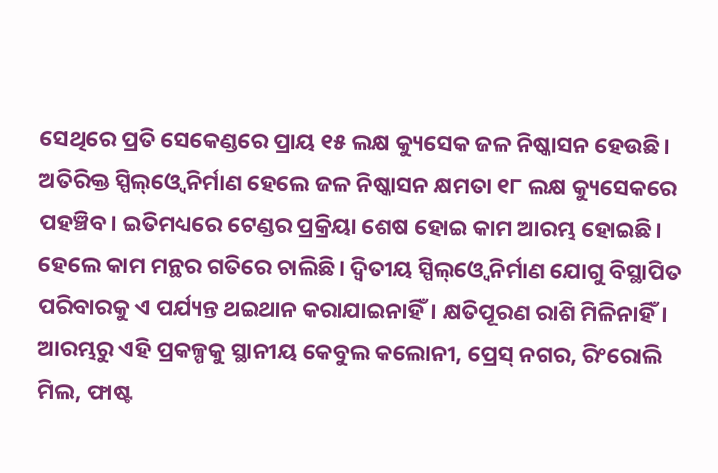ସେଥିରେ ପ୍ରତି ସେକେଣ୍ଡରେ ପ୍ରାୟ ୧୫ ଲକ୍ଷ କ୍ୟୁସେକ ଜଳ ନିଷ୍କାସନ ହେଉଛି। ଅତିରିକ୍ତ ସ୍ପିଲ୍‌ଓ୍ବେ ନିର୍ମାଣ ହେଲେ ଜଳ ନିଷ୍କାସନ କ୍ଷମତା ୧୮ ଲକ୍ଷ କ୍ୟୁସେକରେ ପହଞ୍ଚିବ। ଇତିମଧ୍ୟରେ ଟେଣ୍ଡର ପ୍ରକ୍ରିୟା ଶେଷ ହୋଇ କାମ ଆରମ୍ଭ ହୋଇଛି। ହେଲେ କାମ ମନ୍ଥର ଗତିରେ ଚାଲିଛି। ଦ୍ୱିତୀୟ ସ୍ପିଲ୍‌ଓ୍ବେ ନିର୍ମାଣ ଯୋଗୁ ବିସ୍ଥାପିତ ପରିବାରକୁ ଏ ପର୍ଯ୍ୟନ୍ତ ଥଇଥାନ କରାଯାଇନାହିଁ। କ୍ଷତିପୂରଣ ରାଶି ମିଳିନାହିଁ। ଆରମ୍ଭରୁ ଏହି ପ୍ରକଳ୍ପକୁ ସ୍ଥାନୀୟ କେବୁଲ କଲୋନୀ, ପ୍ରେସ୍‌ ନଗର, ରିଂରୋଲି ମିଲ, ଫାଷ୍ଟ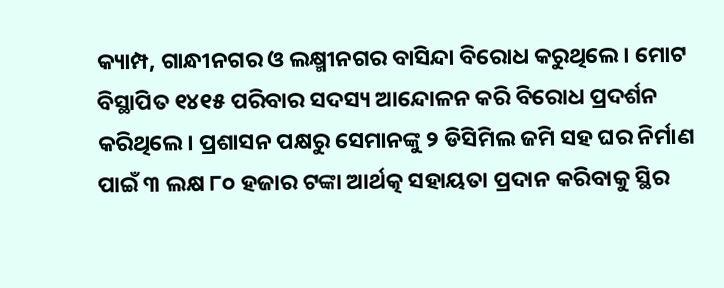କ୍ୟାମ୍ପ, ଗାନ୍ଧୀନଗର ଓ ଲକ୍ଷ୍ମୀନଗର ବାସିନ୍ଦା ବିରୋଧ କରୁଥିଲେ। ମୋଟ ବିସ୍ଥାପିତ ୧୪୧୫ ପରିବାର ସଦସ୍ୟ ଆନ୍ଦୋଳନ କରି ବିରୋଧ ପ୍ରଦର୍ଶନ କରିଥିଲେ। ପ୍ରଶାସନ ପକ୍ଷରୁ ସେମାନଙ୍କୁ ୨ ଡିସିମିଲ ଜମି ସହ ଘର ନିର୍ମାଣ ପାଇଁ ୩ ଲକ୍ଷ ୮୦ ହଜାର ଟଙ୍କା ଆର୍ଥତ୍କ ସହାୟତା ପ୍ରଦାନ କରିବାକୁ ସ୍ଥିର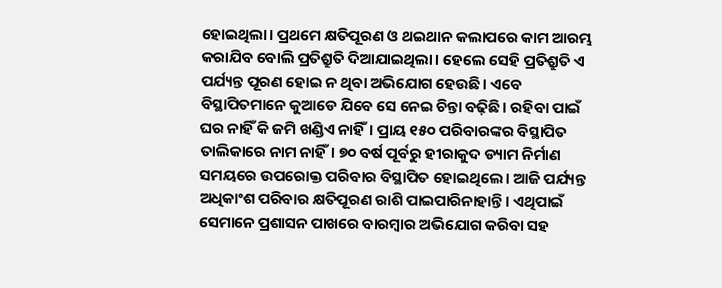ହୋଇଥିଲା। ପ୍ରଥମେ କ୍ଷତିପୂରଣ ଓ ଥଇଥାନ କଲାପରେ କାମ ଆରମ୍ଭ କରାଯିବ ବୋଲି ପ୍ରତିଶ୍ରୁତି ଦିଆଯାଇଥିଲା। ହେଲେ ସେହି ପ୍ରତିଶ୍ରୁତି ଏ ପର୍ଯ୍ୟନ୍ତ ପୂରଣ ହୋଇ ନ ଥିବା ଅଭିଯୋଗ ହେଉଛି। ଏବେ ବିସ୍ଥାପିତମାନେ କୁଆଡେ ଯିବେ ସେ ନେଇ ଚିନ୍ତା ବଢ଼ିଛି। ରହିବା ପାଇଁ ଘର ନାହିଁ କି ଜମି ଖଣ୍ଡିଏ ନାହିଁ। ପ୍ରାୟ ୧୫୦ ପରିବାରଙ୍କର ବିସ୍ଥାପିତ ତାଲିକାରେ ନାମ ନାହିଁ। ୭୦ ବର୍ଷ ପୂର୍ବରୁ ହୀରାକୁଦ ଡ୍ୟାମ ନିର୍ମାଣ ସମୟରେ ଉପରୋକ୍ତ ପରିବାର ବିସ୍ଥାପିତ ହୋଇଥିଲେ। ଆଜି ପର୍ଯ୍ୟନ୍ତ ଅଧିକାଂଶ ପରିବାର କ୍ଷତିପୂରଣ ରାଶି ପାଇପାରିନାହାନ୍ତି। ଏଥିପାଇଁ ସେମାନେ ପ୍ରଶାସନ ପାଖରେ ବାରମ୍ବାର ଅଭିଯୋଗ କରିବା ସହ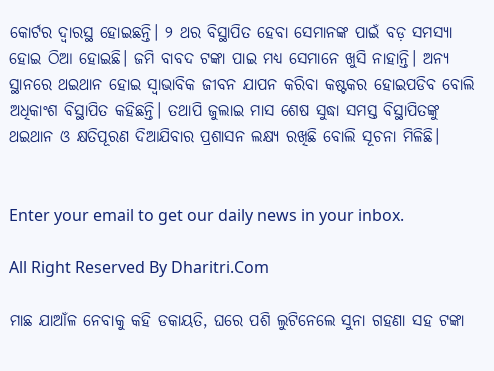କୋର୍ଟର ଦ୍ୱାରସ୍ଥ ହୋଇଛନ୍ତି। ୨ ଥର ବିସ୍ଥାପିତ ହେବା ସେମାନଙ୍କ ପାଇଁ ବଡ଼ ସମସ୍ୟା ହୋଇ ଠିଆ ହୋଇଛି। ଜମି ବାବଦ ଟଙ୍କା ପାଇ ମଧ୍ୟ ସେମାନେ ଖୁସି ନାହାନ୍ତି। ଅନ୍ୟ ସ୍ଥାନରେ ଥଇଥାନ ହୋଇ ସ୍ବାଭାବିକ ଜୀବନ ଯାପନ କରିବା କଷ୍ଟକର ହୋଇପଡିବ ବୋଲି ଅଧିକାଂଶ ବିସ୍ଥାପିତ କହିଛନ୍ତି। ତଥାପି ଜୁଲାଇ ମାସ ଶେଷ ସୁଦ୍ଧା ସମସ୍ତ ବିସ୍ଥାପିତଙ୍କୁ ଥଇଥାନ ଓ କ୍ଷତିପୂରଣ ଦିଆଯିବାର ପ୍ରଶାସନ ଲକ୍ଷ୍ୟ ରଖିଛି ବୋଲି ସୂଚନା ମିଳିଛି।


Enter your email to get our daily news in your inbox.

All Right Reserved By Dharitri.Com

ମାଛ ଯାଆଁଳ ନେବାକୁ କହି ଡକାୟତି, ଘରେ ପଶି ଲୁଟିନେଲେ ସୁନା ଗହଣା ସହ ଟଙ୍କା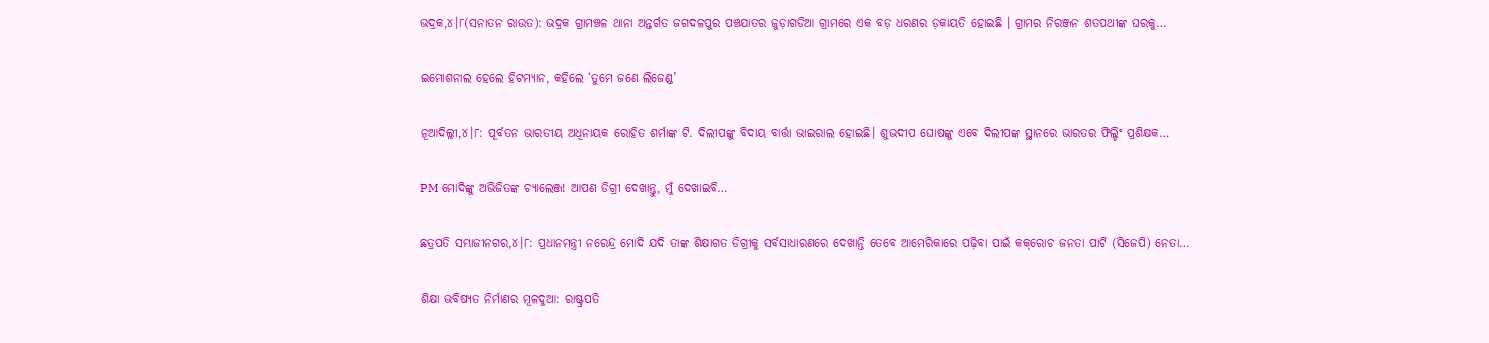ଭଦ୍ରକ,୪।୮(ସନାତନ ରାଉତ): ଭଦ୍ରକ ଗ୍ରାମଞ୍ଚଳ ଥାନା ଅନ୍ତର୍ଗତ ଜଗଦଳପୁର ପଞ୍ଚଯାତର ଜୁଡ଼ାଗଡିଆ ଗ୍ରାମରେ ଏକ ବଡ଼ ଧରଣର ଡ଼କାୟତି ହୋଇଛି । ଗ୍ରାମର ନିରଞ୍ଜନ ଶତପଥୀଙ୍କ ଘରକୁ…

ଇମୋଶନାଲ ହେଲେ ହିଟମ୍ୟାନ, କହିଲେ ‘ତୁମେ ଜଣେ ଲିଜେଣ୍ଡ’

ନୂଆଦିଲ୍ଲୀ,୪।୮: ପୂର୍ବତନ ଭାରତୀୟ ଅଧିନାୟକ ରୋହିତ ଶର୍ମାଙ୍କ ଟି. ଦିଲୀପଙ୍କୁ ବିଦାୟ ବାର୍ତ୍ତା ଭାଇରାଲ ହୋଇଛି। ଶୁଭଦୀପ ଘୋଷଙ୍କୁ ଏବେ ଦିଲୀପଙ୍କ ସ୍ଥାନରେ ଭାରତର ଫିଲ୍ଡିଂ ପ୍ରଶିକ୍ଷକ…

PM ମୋଦିଙ୍କୁ ଅଭିଜିତଙ୍କ ଚ୍ୟାଲେଞ୍ଜ! ଆପଣ ଡିଗ୍ରୀ ଦେଖାନ୍ତୁ, ମୁଁ ଦେଖାଇବି…

ଛତ୍ରପତି ସମ୍ଭାଜୀନଗର,୪।୮: ପ୍ରଧାନମନ୍ତ୍ରୀ ନରେନ୍ଦ୍ର ମୋଦି ଯଦି ତାଙ୍କ ଶିକ୍ଷାଗତ ଡିଗ୍ରୀକୁ ସର୍ବସାଧାରଣରେ ଦେଖାନ୍ତି ତେବେ ଆମେରିକାରେ ପଢ଼ିବା ପାଇଁ କକ୍‌ରୋଚ ଜନତା ପାର୍ଟି (ସିଜେପି) ନେତା…

ଶିକ୍ଷା ଭବିଷ୍ୟତ ନିର୍ମାଣର ମୂଳଦୁଆ: ରାଷ୍ଟ୍ରପତି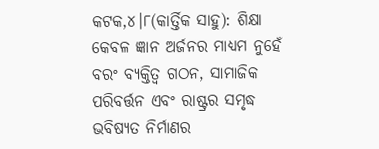କଟକ,୪।୮(କାର୍ତ୍ତିକ ସାହୁ): ଶିକ୍ଷା କେବଳ ଜ୍ଞାନ ଅର୍ଜନର ମାଧ୍ୟମ ନୁହେଁ ବରଂ ବ୍ୟକ୍ତିତ୍ୱ ଗଠନ, ସାମାଜିକ ପରିବର୍ତ୍ତନ ଏବଂ ରାଷ୍ଟ୍ରର ସମୃଦ୍ଧ ଭବିଷ୍ୟତ ନିର୍ମାଣର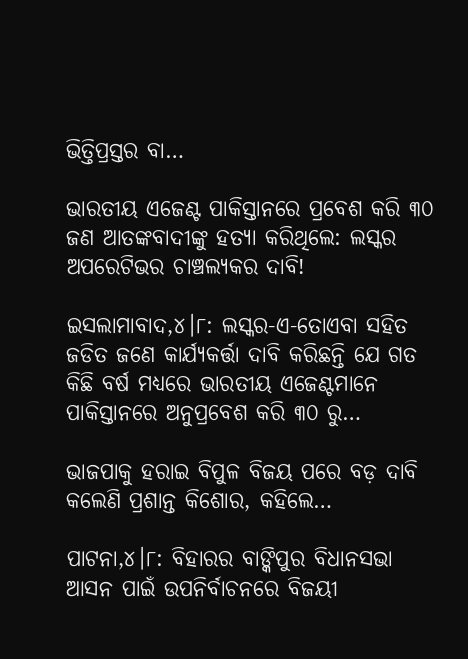ଭିତ୍ତିପ୍ରସ୍ତର ବା…

ଭାରତୀୟ ଏଜେଣ୍ଟ ପାକିସ୍ତାନରେ ପ୍ରବେଶ କରି ୩୦ ଜଣ ଆତଙ୍କବାଦୀଙ୍କୁ ହତ୍ୟା କରିଥିଲେ: ଲସ୍କର ଅପରେଟିଭର ଚାଞ୍ଚଲ୍ୟକର ଦାବି!

ଇସଲାମାବାଦ,୪।୮: ଲସ୍କର-ଏ-ତୋଏବା ସହିତ ଜଡିତ ଜଣେ କାର୍ଯ୍ୟକର୍ତ୍ତା ଦାବି କରିଛନ୍ତି ଯେ ଗତ କିଛି ବର୍ଷ ମଧ୍ୟରେ ଭାରତୀୟ ଏଜେଣ୍ଟମାନେ ପାକିସ୍ତାନରେ ଅନୁପ୍ରବେଶ କରି ୩୦ ରୁ…

ଭାଜପାକୁ ହରାଇ ବିପୁଳ ବିଜୟ ପରେ ବଡ଼ ଦାବି କଲେଣି ପ୍ରଶାନ୍ତ କିଶୋର, କହିଲେ…

ପାଟନା,୪।୮: ବିହାରର ବାଙ୍କିପୁର ବିଧାନସଭା ଆସନ ପାଇଁ ଉପନିର୍ବାଚନରେ ବିଜୟୀ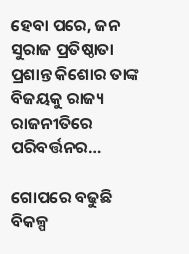ହେବା ପରେ, ଜନ ସୁରାଜ ପ୍ରତିଷ୍ଠାତା ପ୍ରଶାନ୍ତ କିଶୋର ତାଙ୍କ ବିଜୟକୁ ରାଜ୍ୟ ରାଜନୀତିରେ ପରିବର୍ତ୍ତନର…

ଗୋପରେ ବଢୁଛି ବିକଳ୍ପ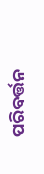ପରିବର୍ତ୍ତନ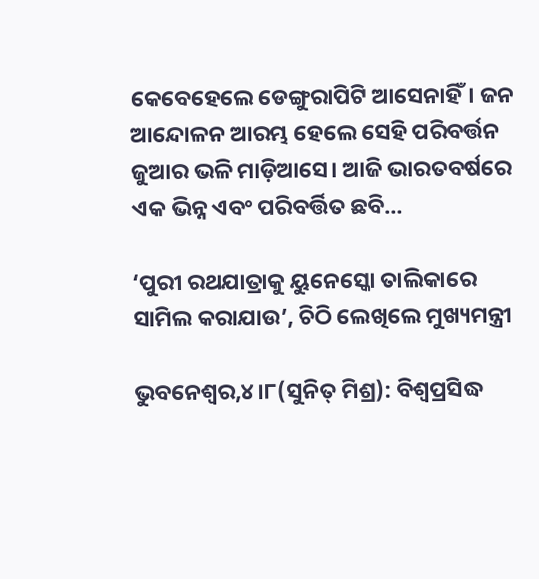କେବେହେଲେ ଡେଙ୍ଗୁରାପିଟି ଆସେନାହିଁ। ଜନ ଆନ୍ଦୋଳନ ଆରମ୍ଭ ହେଲେ ସେହି ପରିବର୍ତ୍ତନ ଜୁଆର ଭଳି ମାଡ଼ିଆସେ। ଆଜି ଭାରତବର୍ଷରେ ଏକ ଭିନ୍ନ ଏବଂ ପରିବର୍ତ୍ତିତ ଛବି…

‘ପୁରୀ ରଥଯାତ୍ରାକୁ ୟୁନେସ୍କୋ ତାଲିକାରେ ସାମିଲ କରାଯାଉ’, ଚିଠି ଲେଖିଲେ ମୁଖ୍ୟମନ୍ତ୍ରୀ

ଭୁବନେଶ୍ୱର,୪।୮(ସୁନିତ୍‌ ମିଶ୍ର): ବିଶ୍ୱପ୍ରସିଦ୍ଧ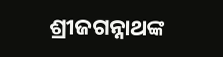ଶ୍ରୀଜଗନ୍ନାଥଙ୍କ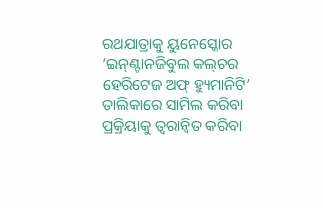ରଥଯାତ୍ରାକୁ ୟୁନେସ୍କୋର ‘ଇନ୍‌ଣ୍ଟାନଜିବୁଲ କଲ୍‌ଚର ହେରିଟେଜ ଅଫ୍‌ ହ୍ୟୁମାନିଟି’ ତାଲିକାରେ ସାମିଲ କରିବା ପ୍ରକ୍ରିୟାକୁ ତ୍ୱରାନ୍ବିତ କରିବା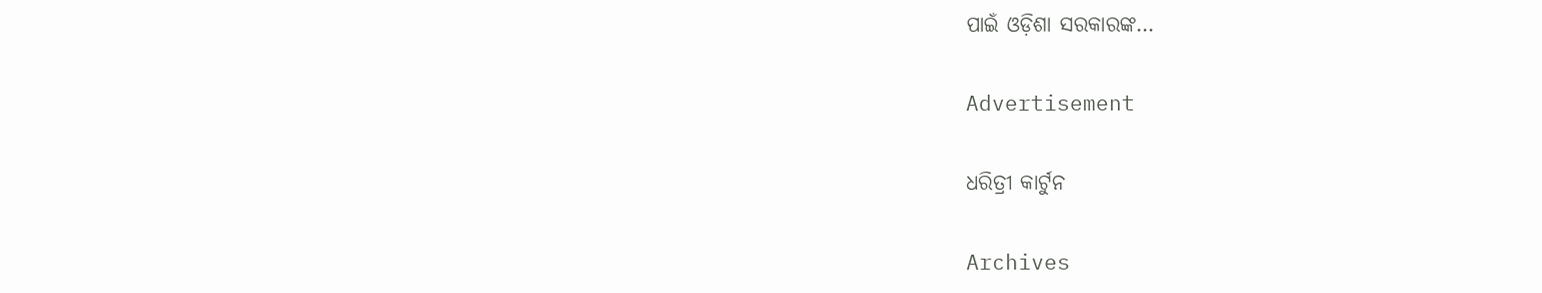ପାଇଁ ଓଡ଼ିଶା ସରକାରଙ୍କ…

Advertisement

ଧରିତ୍ରୀ କାର୍ଟୁନ

Archives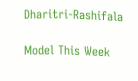Dharitri-Rashifala

Model This Week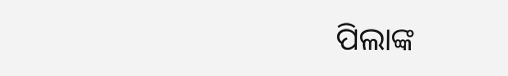ପିଲାଙ୍କ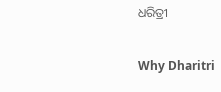ଧରିତ୍ରୀ

Why Dharitri